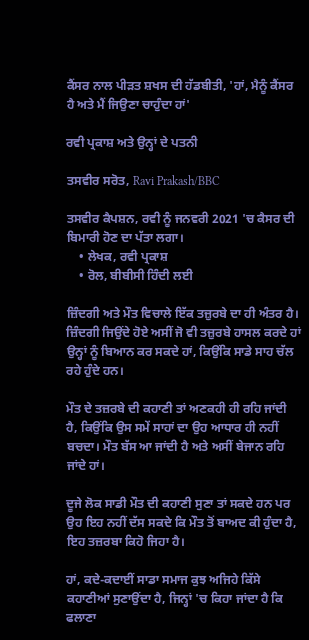ਕੈਂਸਰ ਨਾਲ ਪੀੜਤ ਸ਼ਖਸ ਦੀ ਹੱਡਬੀਤੀ, 'ਹਾਂ, ਮੈਨੂੰ ਕੈਂਸਰ ਹੈ ਅਤੇ ਮੈਂ ਜਿਉਣਾ ਚਾਹੁੰਦਾ ਹਾਂ'

ਰਵੀ ਪ੍ਰਕਾਸ਼ ਅਤੇ ਉਨ੍ਹਾਂ ਦੇ ਪਤਨੀ

ਤਸਵੀਰ ਸਰੋਤ, Ravi Prakash/BBC

ਤਸਵੀਰ ਕੈਪਸ਼ਨ, ਰਵੀ ਨੂੰ ਜਨਵਰੀ 2021 'ਚ ਕੈਸਰ ਦੀ ਬਿਮਾਰੀ ਹੋਣ ਦਾ ਪੱਤਾ ਲਗਾ।
    • ਲੇਖਕ, ਰਵੀ ਪ੍ਰਕਾਸ਼
    • ਰੋਲ, ਬੀਬੀਸੀ ਹਿੰਦੀ ਲਈ

ਜ਼ਿੰਦਗੀ ਅਤੇ ਮੌਤ ਵਿਚਾਲੇ ਇੱਕ ਤਜ਼ੁਰਬੇ ਦਾ ਹੀ ਅੰਤਰ ਹੈ। ਜ਼ਿੰਦਗੀ ਜਿਉਂਦੇ ਹੋਏ ਅਸੀਂ ਜੋ ਵੀ ਤਜ਼ੁਰਬੇ ਹਾਸਲ ਕਰਦੇ ਹਾਂ ਉਨ੍ਹਾਂ ਨੂੰ ਬਿਆਨ ਕਰ ਸਕਦੇ ਹਾਂ, ਕਿਉਂਕਿ ਸਾਡੇ ਸਾਹ ਚੱਲ ਰਹੇ ਹੁੰਦੇ ਹਨ।

ਮੌਤ ਦੇ ਤਜ਼ਰਬੇ ਦੀ ਕਹਾਣੀ ਤਾਂ ਅਣਕਹੀ ਹੀ ਰਹਿ ਜਾਂਦੀ ਹੈ, ਕਿਉਂਕਿ ਉਸ ਸਮੇਂ ਸਾਹਾਂ ਦਾ ਉਹ ਆਧਾਰ ਹੀ ਨਹੀਂ ਬਚਦਾ। ਮੌਤ ਬੱਸ ਆ ਜਾਂਦੀ ਹੈ ਅਤੇ ਅਸੀਂ ਬੇਜਾਨ ਰਹਿ ਜਾਂਦੇ ਹਾਂ।

ਦੂਜੇ ਲੋਕ ਸਾਡੀ ਮੌਤ ਦੀ ਕਹਾਣੀ ਸੁਣਾ ਤਾਂ ਸਕਦੇ ਹਨ ਪਰ ਉਹ ਇਹ ਨਹੀਂ ਦੱਸ ਸਕਦੇ ਕਿ ਮੌਤ ਤੋਂ ਬਾਅਦ ਕੀ ਹੁੰਦਾ ਹੈ, ਇਹ ਤਜ਼ਰਬਾ ਕਿਹੋ ਜਿਹਾ ਹੈ।

ਹਾਂ, ਕਦੇ-ਕਦਾਈਂ ਸਾਡਾ ਸਮਾਜ ਕੁਝ ਅਜਿਹੇ ਕਿੱਸੇ ਕਹਾਣੀਆਂ ਸੁਣਾਉਂਦਾ ਹੈ, ਜਿਨ੍ਹਾਂ 'ਚ ਕਿਹਾ ਜਾਂਦਾ ਹੈ ਕਿ ਫਲਾਣਾ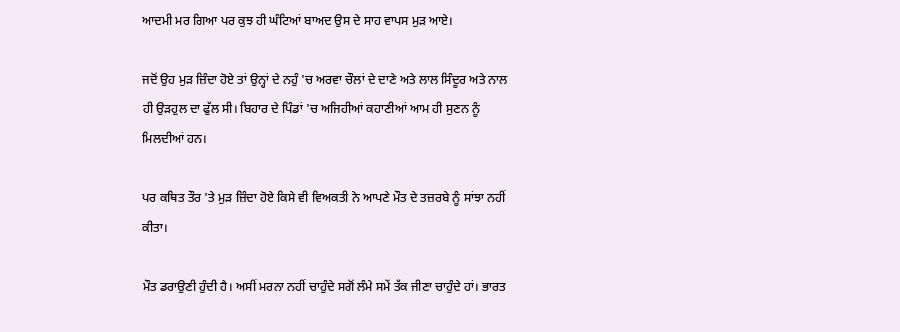ਆਦਮੀ ਮਰ ਗਿਆ ਪਰ ਕੁਝ ਹੀ ਘੰਟਿਆਂ ਬਾਅਦ ਉਸ ਦੇ ਸਾਹ ਵਾਪਸ ਮੁੜ ਆਏ।

ਜਦੋਂ ਉਹ ਮੁੜ ਜ਼ਿੰਦਾ ਹੋਏ ਤਾਂ ਉਨ੍ਹਾਂ ਦੇ ਨਹੁੰ 'ਚ ਅਰਵਾ ਚੌਲਾਂ ਦੇ ਦਾਣੇ ਅਤੇ ਲਾਲ ਸਿੰਦੂਰ ਅਤੇ ਨਾਲ ਹੀ ਉੜਹੁਲ ਦਾ ਫੁੱਲ ਸੀ। ਬਿਹਾਰ ਦੇ ਪਿੰਡਾਂ 'ਚ ਅਜਿਹੀਆਂ ਕਹਾਣੀਆਂ ਆਮ ਹੀ ਸੁਣਨ ਨੂੰ ਮਿਲਦੀਆਂ ਹਨ।

ਪਰ ਕਥਿਤ ਤੌਰ 'ਤੇ ਮੁੜ ਜ਼ਿੰਦਾ ਹੋਏ ਕਿਸੇ ਵੀ ਵਿਅਕਤੀ ਨੇ ਆਪਣੇ ਮੌਤ ਦੇ ਤਜ਼ਰਬੇ ਨੂੰ ਸਾਂਝਾ ਨਹੀਂ ਕੀਤਾ।

ਮੌਤ ਡਰਾਉਣੀ ਹੁੰਦੀ ਹੈ। ਅਸੀਂ ਮਰਨਾ ਨਹੀਂ ਚਾਹੁੰਦੇ ਸਗੋਂ ਲੰਮੇ ਸਮੇਂ ਤੱਕ ਜੀਣਾ ਚਾਹੁੰਦੇ ਹਾਂ। ਭਾਰਤ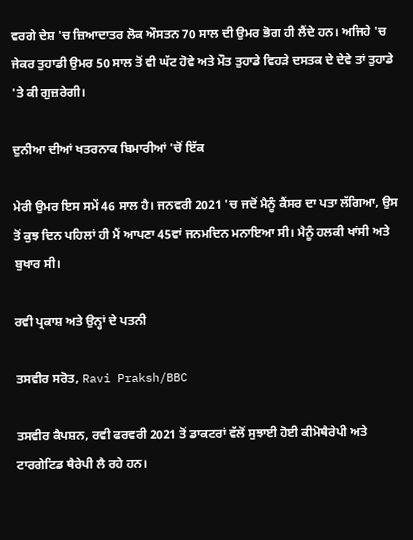ਵਰਗੇ ਦੇਸ਼ 'ਚ ਜ਼ਿਆਦਾਤਰ ਲੋਕ ਔਸਤਨ 70 ਸਾਲ ਦੀ ਉਮਰ ਭੋਗ ਹੀ ਲੈਂਦੇ ਹਨ। ਅਜਿਹੇ 'ਚ ਜੇਕਰ ਤੁਹਾਡੀ ਉਮਰ 50 ਸਾਲ ਤੋਂ ਵੀ ਘੱਟ ਹੋਵੇ ਅਤੇ ਮੌਤ ਤੁਹਾਡੇ ਵਿਹੜੇ ਦਸਤਕ ਦੇ ਦੇਵੇ ਤਾਂ ਤੁਹਾਡੇ 'ਤੇ ਕੀ ਗੁਜ਼ਰੇਗੀ।

ਦੁਨੀਆ ਦੀਆਂ ਖਤਰਨਾਕ ਬਿਮਾਰੀਆਂ 'ਚੋਂ ਇੱਕ

ਮੇਰੀ ਉਮਰ ਇਸ ਸਮੇਂ 46 ਸਾਲ ਹੈ। ਜਨਵਰੀ 2021 'ਚ ਜਦੋਂ ਮੈਨੂੰ ਕੈਂਸਰ ਦਾ ਪਤਾ ਲੱਗਿਆ, ਉਸ ਤੋਂ ਕੁਝ ਦਿਨ ਪਹਿਲਾਂ ਹੀ ਮੈਂ ਆਪਣਾ 45ਵਾਂ ਜਨਮਦਿਨ ਮਨਾਇਆ ਸੀ। ਮੈਨੂੰ ਹਲਕੀ ਖਾਂਸੀ ਅਤੇ ਬੁਖਾਰ ਸੀ।

ਰਵੀ ਪ੍ਰਕਾਸ਼ ਅਤੇ ਉਨ੍ਹਾਂ ਦੇ ਪਤਨੀ

ਤਸਵੀਰ ਸਰੋਤ, Ravi Praksh/BBC

ਤਸਵੀਰ ਕੈਪਸ਼ਨ, ਰਵੀ ਫਰਵਰੀ 2021 ਤੋਂ ਡਾਕਟਰਾਂ ਵੱਲੋਂ ਸੁਝਾਈ ਹੋਈ ਕੀਮੋਥੈਰੇਪੀ ਅਤੇ ਟਾਰਗੇਟਿਡ ਥੈਰੇਪੀ ਲੈ ਰਹੇ ਹਨ।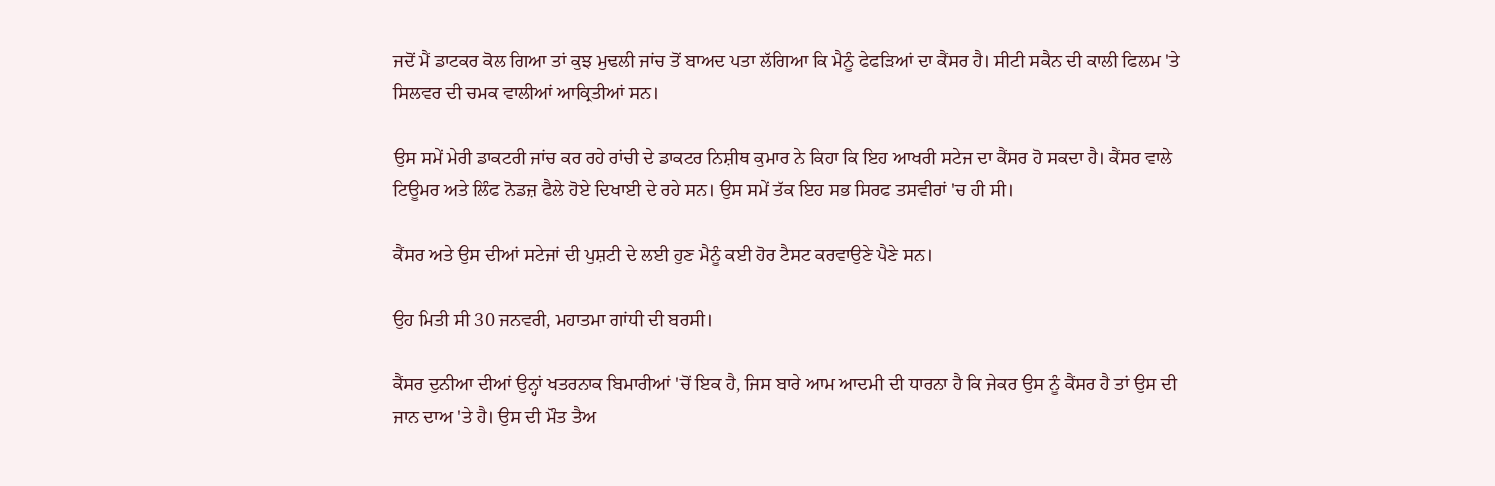ਜਦੋਂ ਮੈਂ ਡਾਟਕਰ ਕੋਲ ਗਿਆ ਤਾਂ ਕੁਝ ਮੁਢਲੀ ਜਾਂਚ ਤੋਂ ਬਾਅਦ ਪਤਾ ਲੱਗਿਆ ਕਿ ਮੈਨੂੰ ਫੇਫੜਿਆਂ ਦਾ ਕੈਂਸਰ ਹੈ। ਸੀਟੀ ਸਕੈਨ ਦੀ ਕਾਲੀ ਫਿਲਮ 'ਤੇ ਸਿਲਵਰ ਦੀ ਚਮਕ ਵਾਲੀਆਂ ਆਕ੍ਰਿਤੀਆਂ ਸਨ।

ਉਸ ਸਮੇਂ ਮੇਰੀ ਡਾਕਟਰੀ ਜਾਂਚ ਕਰ ਰਹੇ ਰਾਂਚੀ ਦੇ ਡਾਕਟਰ ਨਿਸ਼ੀਥ ਕੁਮਾਰ ਨੇ ਕਿਹਾ ਕਿ ਇਹ ਆਖਰੀ ਸਟੇਜ ਦਾ ਕੈਂਸਰ ਹੋ ਸਕਦਾ ਹੈ। ਕੈਂਸਰ ਵਾਲੇ ਟਿਊਮਰ ਅਤੇ ਲਿੰਫ ਨੋਡਜ਼ ਫੈਲੇ ਹੋਏ ਦਿਖਾਈ ਦੇ ਰਹੇ ਸਨ। ਉਸ ਸਮੇਂ ਤੱਕ ਇਹ ਸਭ ਸਿਰਫ ਤਸਵੀਰਾਂ 'ਚ ਹੀ ਸੀ।

ਕੈਂਸਰ ਅਤੇ ਉਸ ਦੀਆਂ ਸਟੇਜਾਂ ਦੀ ਪੁਸ਼ਟੀ ਦੇ ਲਈ ਹੁਣ ਮੈਨੂੰ ਕਈ ਹੋਰ ਟੈਸਟ ਕਰਵਾਉਣੇ ਪੈਣੇ ਸਨ।

ਉਹ ਮਿਤੀ ਸੀ 30 ਜਨਵਰੀ, ਮਹਾਤਮਾ ਗਾਂਧੀ ਦੀ ਬਰਸੀ।

ਕੈਂਸਰ ਦੁਨੀਆ ਦੀਆਂ ਉਨ੍ਹਾਂ ਖਤਰਨਾਕ ਬਿਮਾਰੀਆਂ 'ਚੋਂ ਇਕ ਹੈ, ਜਿਸ ਬਾਰੇ ਆਮ ਆਦਮੀ ਦੀ ਧਾਰਨਾ ਹੈ ਕਿ ਜੇਕਰ ਉਸ ਨੂੰ ਕੈਂਸਰ ਹੈ ਤਾਂ ਉਸ ਦੀ ਜਾਨ ਦਾਅ 'ਤੇ ਹੈ। ਉਸ ਦੀ ਮੌਤ ਤੈਅ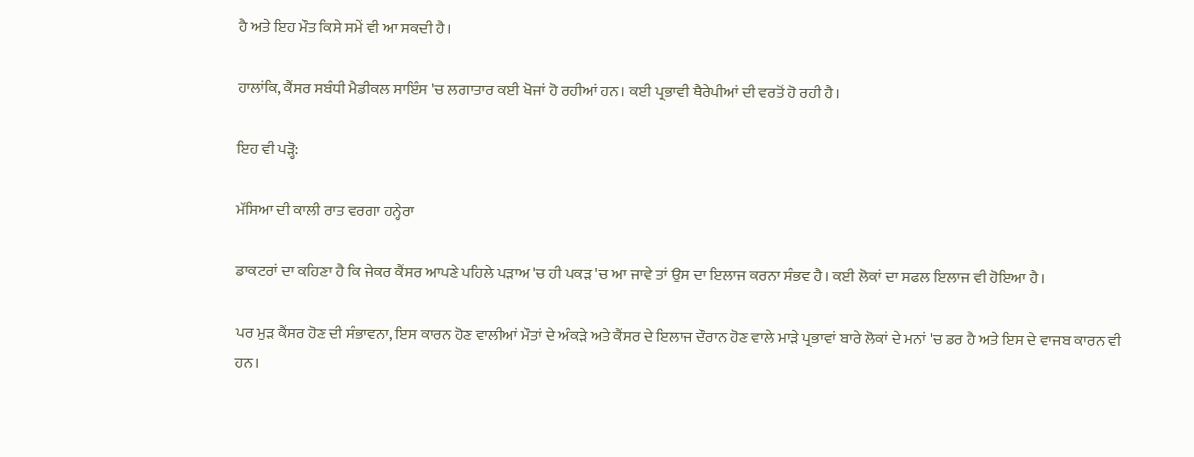ਹੈ ਅਤੇ ਇਹ ਮੌਤ ਕਿਸੇ ਸਮੇਂ ਵੀ ਆ ਸਕਦੀ ਹੈ।

ਹਾਲਾਂਕਿ, ਕੈਂਸਰ ਸਬੰਧੀ ਮੈਡੀਕਲ ਸਾਇੰਸ 'ਚ ਲਗਾਤਾਰ ਕਈ ਖੋਜਾਂ ਹੋ ਰਹੀਆਂ ਹਨ। ਕਈ ਪ੍ਰਭਾਵੀ ਥੈਰੇਪੀਆਂ ਦੀ ਵਰਤੋਂ ਹੋ ਰਹੀ ਹੈ।

ਇਹ ਵੀ ਪੜ੍ਹੋ:

ਮੱਸਿਆ ਦੀ ਕਾਲੀ ਰਾਤ ਵਰਗਾ ਹਨ੍ਹੇਰਾ

ਡਾਕਟਰਾਂ ਦਾ ਕਹਿਣਾ ਹੈ ਕਿ ਜੇਕਰ ਕੈਂਸਰ ਆਪਣੇ ਪਹਿਲੇ ਪੜਾਅ 'ਚ ਹੀ ਪਕੜ 'ਚ ਆ ਜਾਵੇ ਤਾਂ ਉਸ ਦਾ ਇਲਾਜ ਕਰਨਾ ਸੰਭਵ ਹੈ। ਕਈ ਲੋਕਾਂ ਦਾ ਸਫਲ ਇਲਾਜ ਵੀ ਹੋਇਆ ਹੈ।

ਪਰ ਮੁੜ ਕੈਂਸਰ ਹੋਣ ਦੀ ਸੰਭਾਵਨਾ, ਇਸ ਕਾਰਨ ਹੋਣ ਵਾਲੀਆਂ ਮੌਤਾਂ ਦੇ ਅੰਕੜੇ ਅਤੇ ਕੈਂਸਰ ਦੇ ਇਲਾਜ ਦੌਰਾਨ ਹੋਣ ਵਾਲੇ ਮਾੜੇ ਪ੍ਰਭਾਵਾਂ ਬਾਰੇ ਲੋਕਾਂ ਦੇ ਮਨਾਂ 'ਚ ਡਰ ਹੈ ਅਤੇ ਇਸ ਦੇ ਵਾਜਬ ਕਾਰਨ ਵੀ ਹਨ।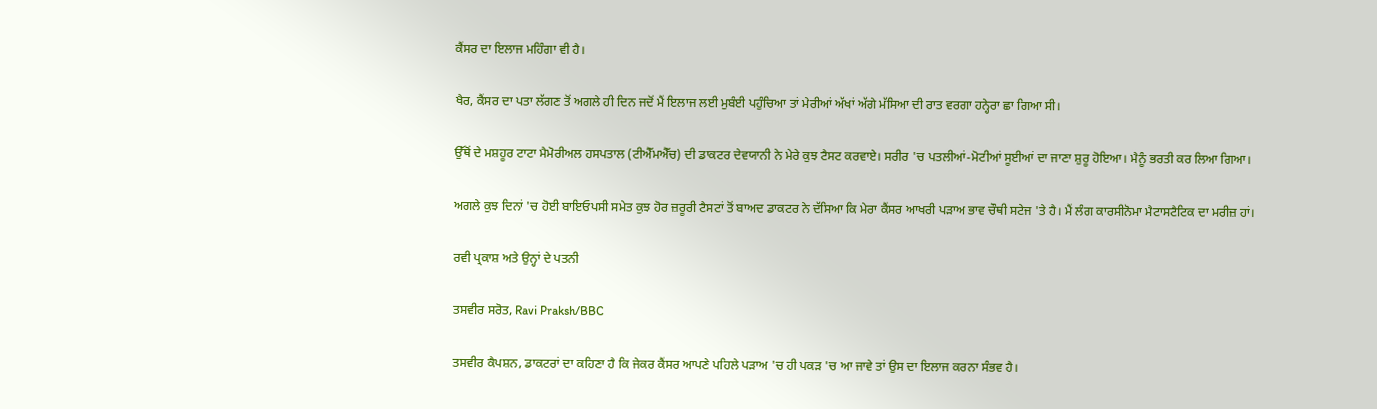ਕੈਂਸਰ ਦਾ ਇਲਾਜ ਮਹਿੰਗਾ ਵੀ ਹੈ।

ਖੈਰ, ਕੈਂਸਰ ਦਾ ਪਤਾ ਲੱਗਣ ਤੋਂ ਅਗਲੇ ਹੀ ਦਿਨ ਜਦੋਂ ਮੈਂ ਇਲਾਜ ਲਈ ਮੁਬੰਈ ਪਹੁੰਚਿਆ ਤਾਂ ਮੇਰੀਆਂ ਅੱਖਾਂ ਅੱਗੇ ਮੱਸਿਆ ਦੀ ਰਾਤ ਵਰਗਾ ਹਨ੍ਹੇਰਾ ਛਾ ਗਿਆ ਸੀ।

ਉੱਥੋਂ ਦੇ ਮਸ਼ਹੂਰ ਟਾਟਾ ਮੈਮੋਰੀਅਲ ਹਸਪਤਾਲ (ਟੀਐੱਮਐੱਚ) ਦੀ ਡਾਕਟਰ ਦੇਵਯਾਨੀ ਨੇ ਮੇਰੇ ਕੁਝ ਟੈਸਟ ਕਰਵਾਏ। ਸਰੀਰ 'ਚ ਪਤਲੀਆਂ-ਮੋਟੀਆਂ ਸੂਈਆਂ ਦਾ ਜਾਣਾ ਸ਼ੁਰੂ ਹੋਇਆ। ਮੈਨੂੰ ਭਰਤੀ ਕਰ ਲਿਆ ਗਿਆ।

ਅਗਲੇ ਕੁਝ ਦਿਨਾਂ 'ਚ ਹੋਈ ਬਾਇਓਪਸੀ ਸਮੇਤ ਕੁਝ ਹੋਰ ਜ਼ਰੂਰੀ ਟੈਸਟਾਂ ਤੋਂ ਬਾਅਦ ਡਾਕਟਰ ਨੇ ਦੱਸਿਆ ਕਿ ਮੇਰਾ ਕੈਂਸਰ ਆਖਰੀ ਪੜਾਅ ਭਾਵ ਚੌਥੀ ਸਟੇਜ 'ਤੇ ਹੈ। ਮੈਂ ਲੰਗ ਕਾਰਸੀਨੋਮਾ ਮੈਟਾਸਟੈਟਿਕ ਦਾ ਮਰੀਜ਼ ਹਾਂ।

ਰਵੀ ਪ੍ਰਕਾਸ਼ ਅਤੇ ਉਨ੍ਹਾਂ ਦੇ ਪਤਨੀ

ਤਸਵੀਰ ਸਰੋਤ, Ravi Praksh/BBC

ਤਸਵੀਰ ਕੈਪਸ਼ਨ, ਡਾਕਟਰਾਂ ਦਾ ਕਹਿਣਾ ਹੈ ਕਿ ਜੇਕਰ ਕੈਂਸਰ ਆਪਣੇ ਪਹਿਲੇ ਪੜਾਅ 'ਚ ਹੀ ਪਕੜ 'ਚ ਆ ਜਾਵੇ ਤਾਂ ਉਸ ਦਾ ਇਲਾਜ ਕਰਨਾ ਸੰਭਵ ਹੈ।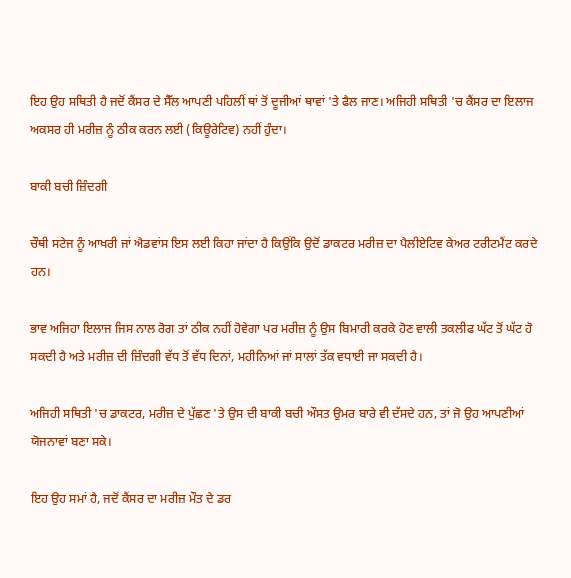ਇਹ ਉਹ ਸਥਿਤੀ ਹੈ ਜਦੋਂ ਕੈਂਸਰ ਦੇ ਸੈੱਲ ਆਪਣੀ ਪਹਿਲੀਂ ਥਾਂ ਤੋਂ ਦੂਜੀਆਂ ਥਾਵਾਂ 'ਤੇ ਫੈਲ ਜਾਣ। ਅਜਿਹੀ ਸਥਿਤੀ 'ਚ ਕੈਂਸਰ ਦਾ ਇਲਾਜ ਅਕਸਰ ਹੀ ਮਰੀਜ਼ ਨੂੰ ਠੀਕ ਕਰਨ ਲਈ (ਕਿਊਰੇਟਿਵ) ਨਹੀਂ ਹੁੰਦਾ।

ਬਾਕੀ ਬਚੀ ਜ਼ਿੰਦਗੀ

ਚੌਥੀ ਸਟੇਜ ਨੂੰ ਆਖਰੀ ਜਾਂ ਐਡਵਾਂਸ ਇਸ ਲਈ ਕਿਹਾ ਜਾਂਦਾ ਹੈ ਕਿਉਂਕਿ ਉਦੋਂ ਡਾਕਟਰ ਮਰੀਜ਼ ਦਾ ਪੈਲੀਏਟਿਵ ਕੇਅਰ ਟਰੀਟਮੈਂਟ ਕਰਦੇ ਹਨ।

ਭਾਵ ਅਜਿਹਾ ਇਲਾਜ ਜਿਸ ਨਾਲ ਰੋਗ ਤਾਂ ਠੀਕ ਨਹੀਂ ਹੋਵੇਗਾ ਪਰ ਮਰੀਜ਼ ਨੂੰ ਉਸ ਬਿਮਾਰੀ ਕਰਕੇ ਹੋਣ ਵਾਲੀ ਤਕਲੀਫ ਘੱਟ ਤੋਂ ਘੱਟ ਹੋ ਸਕਦੀ ਹੈ ਅਤੇ ਮਰੀਜ਼ ਦੀ ਜ਼ਿੰਦਗੀ ਵੱਧ ਤੋਂ ਵੱਧ ਦਿਨਾਂ, ਮਹੀਨਿਆਂ ਜਾਂ ਸਾਲਾਂ ਤੱਕ ਵਧਾਈ ਜਾ ਸਕਦੀ ਹੈ।

ਅਜਿਹੀ ਸਥਿਤੀ 'ਚ ਡਾਕਟਰ, ਮਰੀਜ਼ ਦੇ ਪੁੱਛਣ 'ਤੇ ਉਸ ਦੀ ਬਾਕੀ ਬਚੀ ਔਸਤ ਉਮਰ ਬਾਰੇ ਵੀ ਦੱਸਦੇ ਹਨ, ਤਾਂ ਜੋ ਉਹ ਆਪਣੀਆਂ ਯੋਜਨਾਵਾਂ ਬਣਾ ਸਕੇ।

ਇਹ ਉਹ ਸਮਾਂ ਹੈ, ਜਦੋਂ ਕੈਂਸਰ ਦਾ ਮਰੀਜ਼ ਮੌਤ ਦੇ ਡਰ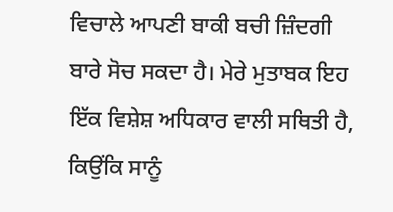ਵਿਚਾਲੇ ਆਪਣੀ ਬਾਕੀ ਬਚੀ ਜ਼ਿੰਦਗੀ ਬਾਰੇ ਸੋਚ ਸਕਦਾ ਹੈ। ਮੇਰੇ ਮੁਤਾਬਕ ਇਹ ਇੱਕ ਵਿਸ਼ੇਸ਼ ਅਧਿਕਾਰ ਵਾਲੀ ਸਥਿਤੀ ਹੈ, ਕਿਉਂਕਿ ਸਾਨੂੰ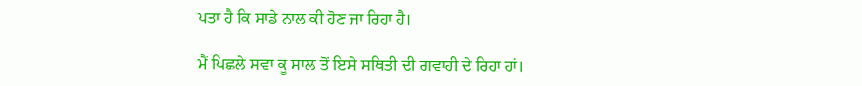ਪਤਾ ਹੈ ਕਿ ਸਾਡੇ ਨਾਲ ਕੀ ਹੋਣ ਜਾ ਰਿਹਾ ਹੈ।

ਮੈਂ ਪਿਛਲੇ ਸਵਾ ਕੂ ਸਾਲ ਤੋਂ ਇਸੇ ਸਥਿਤੀ ਦੀ ਗਵਾਹੀ ਦੇ ਰਿਹਾ ਹਾਂ।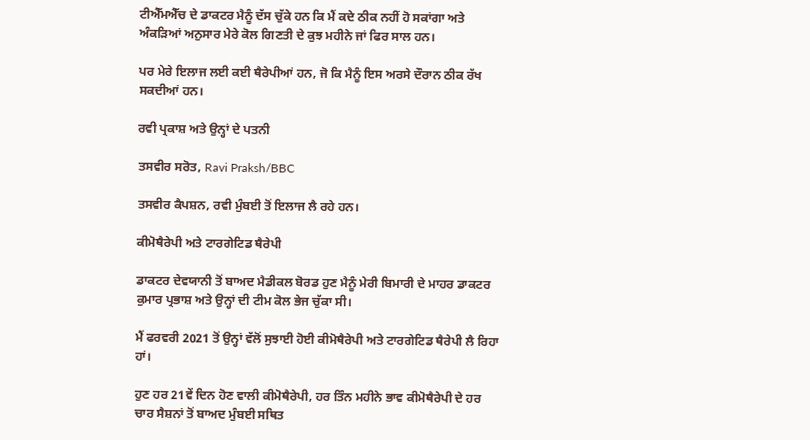ਟੀਐੱਮਐੱਚ ਦੇ ਡਾਕਟਰ ਮੈਨੂੰ ਦੱਸ ਚੁੱਕੇ ਹਨ ਕਿ ਮੈਂ ਕਦੇ ਠੀਕ ਨਹੀਂ ਹੋ ਸਕਾਂਗਾ ਅਤੇ ਅੰਕੜਿਆਂ ਅਨੁਸਾਰ ਮੇਰੇ ਕੋਲ ਗਿਣਤੀ ਦੇ ਕੁਝ ਮਹੀਨੇ ਜਾਂ ਫਿਰ ਸਾਲ ਹਨ।

ਪਰ ਮੇਰੇ ਇਲਾਜ ਲਈ ਕਈ ਥੈਰੇਪੀਆਂ ਹਨ, ਜੋ ਕਿ ਮੈਨੂੰ ਇਸ ਅਰਸੇ ਦੌਰਾਨ ਠੀਕ ਰੱਖ ਸਕਦੀਆਂ ਹਨ।

ਰਵੀ ਪ੍ਰਕਾਸ਼ ਅਤੇ ਉਨ੍ਹਾਂ ਦੇ ਪਤਨੀ

ਤਸਵੀਰ ਸਰੋਤ, Ravi Praksh/BBC

ਤਸਵੀਰ ਕੈਪਸ਼ਨ, ਰਵੀ ਮੁੰਬਈ ਤੋਂ ਇਲਾਜ ਲੈ ਰਹੇ ਹਨ।

ਕੀਮੋਥੈਰੇਪੀ ਅਤੇ ਟਾਰਗੇਟਿਡ ਥੈਰੇਪੀ

ਡਾਕਟਰ ਦੇਵਯਾਨੀ ਤੋਂ ਬਾਅਦ ਮੈਡੀਕਲ ਬੋਰਡ ਹੁਣ ਮੈਨੂੰ ਮੇਰੀ ਬਿਮਾਰੀ ਦੇ ਮਾਹਰ ਡਾਕਟਰ ਕੁਮਾਰ ਪ੍ਰਭਾਸ਼ ਅਤੇ ਉਨ੍ਹਾਂ ਦੀ ਟੀਮ ਕੋਲ ਭੇਜ ਚੁੱਕਾ ਸੀ।

ਮੈਂ ਫਰਵਰੀ 2021 ਤੋਂ ਉਨ੍ਹਾਂ ਵੱਲੋਂ ਸੁਝਾਈ ਹੋਈ ਕੀਮੋਥੈਰੇਪੀ ਅਤੇ ਟਾਰਗੇਟਿਡ ਥੈਰੇਪੀ ਲੈ ਰਿਹਾ ਹਾਂ।

ਹੁਣ ਹਰ 21ਵੇਂ ਦਿਨ ਹੋਣ ਵਾਲੀ ਕੀਮੋਥੈਰੇਪੀ, ਹਰ ਤਿੰਨ ਮਹੀਨੇ ਭਾਵ ਕੀਮੋਥੈਰੇਪੀ ਦੇ ਹਰ ਚਾਰ ਸੈਸ਼ਨਾਂ ਤੋਂ ਬਾਅਦ ਮੁੰਬਈ ਸਥਿਤ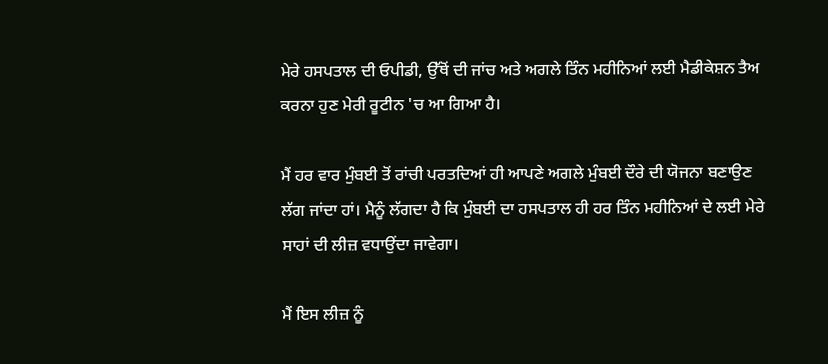ਮੇਰੇ ਹਸਪਤਾਲ ਦੀ ਓਪੀਡੀ, ਉੱਥੋਂ ਦੀ ਜਾਂਚ ਅਤੇ ਅਗਲੇ ਤਿੰਨ ਮਹੀਨਿਆਂ ਲਈ ਮੈਡੀਕੇਸ਼ਨ ਤੈਅ ਕਰਨਾ ਹੁਣ ਮੇਰੀ ਰੂਟੀਨ 'ਚ ਆ ਗਿਆ ਹੈ।

ਮੈਂ ਹਰ ਵਾਰ ਮੁੰਬਈ ਤੋਂ ਰਾਂਚੀ ਪਰਤਦਿਆਂ ਹੀ ਆਪਣੇ ਅਗਲੇ ਮੁੰਬਈ ਦੌਰੇ ਦੀ ਯੋਜਨਾ ਬਣਾਉਣ ਲੱਗ ਜਾਂਦਾ ਹਾਂ। ਮੈਨੂੰ ਲੱਗਦਾ ਹੈ ਕਿ ਮੁੰਬਈ ਦਾ ਹਸਪਤਾਲ ਹੀ ਹਰ ਤਿੰਨ ਮਹੀਨਿਆਂ ਦੇ ਲਈ ਮੇਰੇ ਸਾਹਾਂ ਦੀ ਲੀਜ਼ ਵਧਾਉਂਦਾ ਜਾਵੇਗਾ।

ਮੈਂ ਇਸ ਲੀਜ਼ ਨੂੰ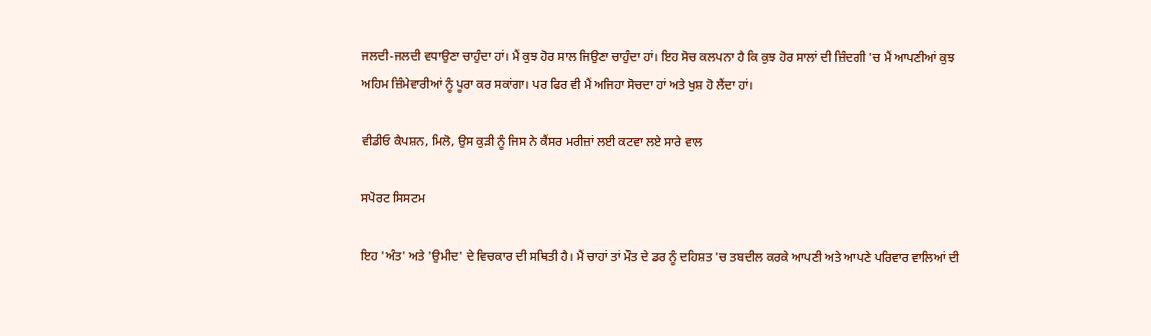ਜਲਦੀ-ਜਲਦੀ ਵਧਾਉਣਾ ਚਾਹੁੰਦਾ ਹਾਂ। ਮੈਂ ਕੁਝ ਹੋਰ ਸਾਲ ਜਿਉਣਾ ਚਾਹੁੰਦਾ ਹਾਂ। ਇਹ ਸੋਚ ਕਲਪਨਾ ਹੈ ਕਿ ਕੁਝ ਹੋਰ ਸਾਲਾਂ ਦੀ ਜ਼ਿੰਦਗੀ 'ਚ ਮੈਂ ਆਪਣੀਆਂ ਕੁਝ ਅਹਿਮ ਜ਼ਿੰਮੇਵਾਰੀਆਂ ਨੂੰ ਪੂਰਾ ਕਰ ਸਕਾਂਗਾ। ਪਰ ਫਿਰ ਵੀ ਮੈਂ ਅਜਿਹਾ ਸੋਚਦਾ ਹਾਂ ਅਤੇ ਖੁਸ਼ ਹੋ ਲੈਂਦਾ ਹਾਂ।

ਵੀਡੀਓ ਕੈਪਸ਼ਨ, ਮਿਲੋ, ਉਸ ਕੁੜੀ ਨੂੰ ਜਿਸ ਨੇ ਕੈਂਸਰ ਮਰੀਜ਼ਾਂ ਲਈ ਕਟਵਾ ਲਏ ਸਾਰੇ ਵਾਲ

ਸਪੋਰਟ ਸਿਸਟਮ

ਇਹ 'ਅੰਤ' ਅਤੇ 'ਉਮੀਦ' ਦੇ ਵਿਚਕਾਰ ਦੀ ਸਥਿਤੀ ਹੈ। ਮੈਂ ਚਾਹਾਂ ਤਾਂ ਮੌਤ ਦੇ ਡਰ ਨੂੰ ਦਹਿਸ਼ਤ 'ਚ ਤਬਦੀਲ ਕਰਕੇ ਆਪਣੀ ਅਤੇ ਆਪਣੇ ਪਰਿਵਾਰ ਵਾਲਿਆਂ ਦੀ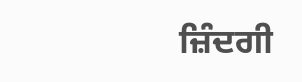ਜ਼ਿੰਦਗੀ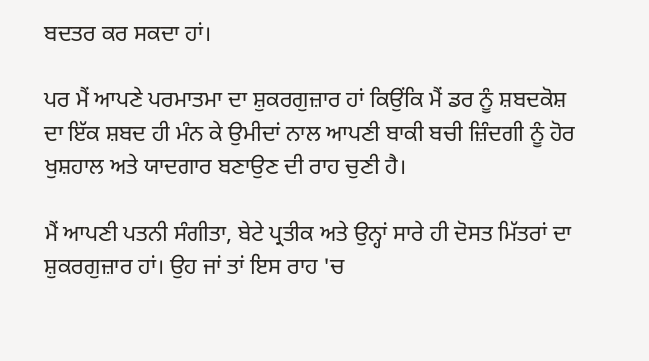ਬਦਤਰ ਕਰ ਸਕਦਾ ਹਾਂ।

ਪਰ ਮੈਂ ਆਪਣੇ ਪਰਮਾਤਮਾ ਦਾ ਸ਼ੁਕਰਗੁਜ਼ਾਰ ਹਾਂ ਕਿਉਂਕਿ ਮੈਂ ਡਰ ਨੂੰ ਸ਼ਬਦਕੋਸ਼ ਦਾ ਇੱਕ ਸ਼ਬਦ ਹੀ ਮੰਨ ਕੇ ਉਮੀਦਾਂ ਨਾਲ ਆਪਣੀ ਬਾਕੀ ਬਚੀ ਜ਼ਿੰਦਗੀ ਨੂੰ ਹੋਰ ਖੁਸ਼ਹਾਲ ਅਤੇ ਯਾਦਗਾਰ ਬਣਾਉਣ ਦੀ ਰਾਹ ਚੁਣੀ ਹੈ।

ਮੈਂ ਆਪਣੀ ਪਤਨੀ ਸੰਗੀਤਾ, ਬੇਟੇ ਪ੍ਰਤੀਕ ਅਤੇ ਉਨ੍ਹਾਂ ਸਾਰੇ ਹੀ ਦੋਸਤ ਮਿੱਤਰਾਂ ਦਾ ਸ਼ੁਕਰਗੁਜ਼ਾਰ ਹਾਂ। ਉਹ ਜਾਂ ਤਾਂ ਇਸ ਰਾਹ 'ਚ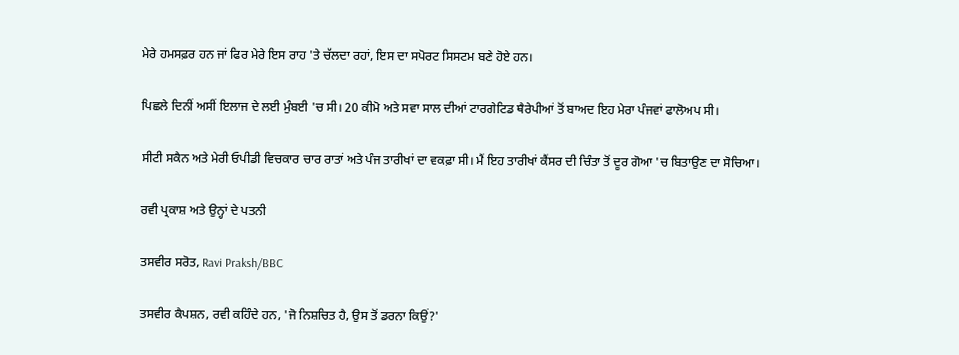ਮੇਰੇ ਹਮਸਫ਼ਰ ਹਨ ਜਾਂ ਫਿਰ ਮੇਰੇ ਇਸ ਰਾਹ 'ਤੇ ਚੱਲਦਾ ਰਹਾਂ, ਇਸ ਦਾ ਸਪੋਰਟ ਸਿਸਟਮ ਬਣੇ ਹੋਏ ਹਨ।

ਪਿਛਲੇ ਦਿਨੀਂ ਅਸੀਂ ਇਲਾਜ ਦੇ ਲਈ ਮੁੰਬਈ 'ਚ ਸੀ। 20 ਕੀਮੋ ਅਤੇ ਸਵਾ ਸਾਲ ਦੀਆਂ ਟਾਰਗੇਟਿਡ ਥੈਰੇਪੀਆਂ ਤੋਂ ਬਾਅਦ ਇਹ ਮੇਰਾ ਪੰਜਵਾਂ ਫਾਲੋਅਪ ਸੀ।

ਸੀਟੀ ਸਕੈਨ ਅਤੇ ਮੇਰੀ ਓਪੀਡੀ ਵਿਚਕਾਰ ਚਾਰ ਰਾਤਾਂ ਅਤੇ ਪੰਜ ਤਾਰੀਖਾਂ ਦਾ ਵਕਫ਼ਾ ਸੀ। ਮੈਂ ਇਹ ਤਾਰੀਖਾਂ ਕੈਂਸਰ ਦੀ ਚਿੰਤਾ ਤੋਂ ਦੂਰ ਗੋਆ 'ਚ ਬਿਤਾਉਣ ਦਾ ਸੋਚਿਆ।

ਰਵੀ ਪ੍ਰਕਾਸ਼ ਅਤੇ ਉਨ੍ਹਾਂ ਦੇ ਪਤਨੀ

ਤਸਵੀਰ ਸਰੋਤ, Ravi Praksh/BBC

ਤਸਵੀਰ ਕੈਪਸ਼ਨ, ਰਵੀ ਕਹਿੰਦੇ ਹਨ, 'ਜੋ ਨਿਸ਼ਚਿਤ ਹੈ, ਉਸ ਤੋਂ ਡਰਨਾ ਕਿਉਂ?'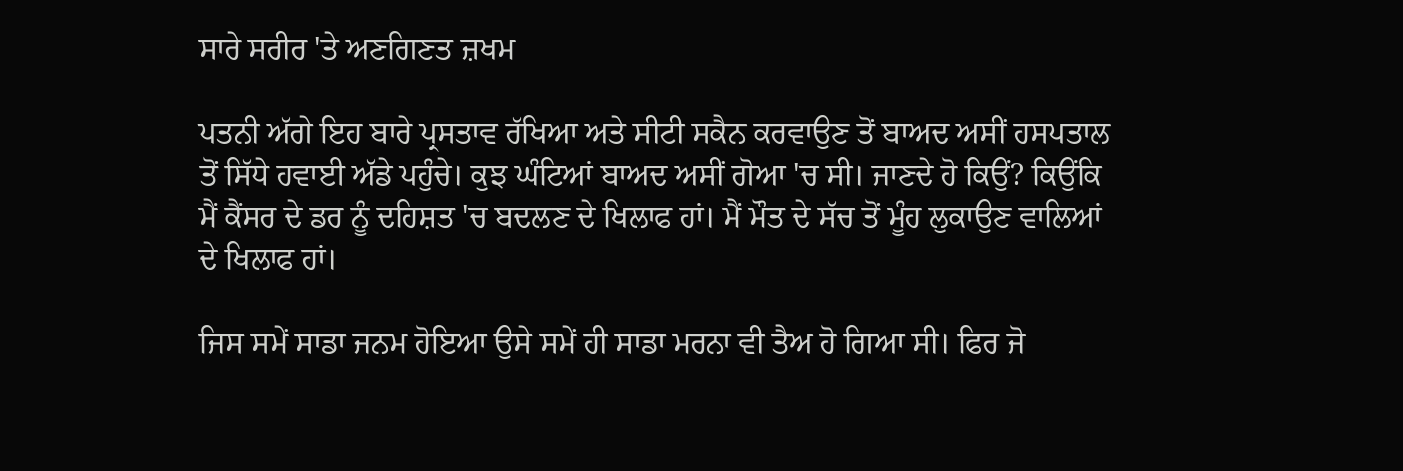ਸਾਰੇ ਸਰੀਰ 'ਤੇ ਅਣਗਿਣਤ ਜ਼ਖਮ

ਪਤਨੀ ਅੱਗੇ ਇਹ ਬਾਰੇ ਪ੍ਰਸਤਾਵ ਰੱਖਿਆ ਅਤੇ ਸੀਟੀ ਸਕੈਨ ਕਰਵਾਉਣ ਤੋਂ ਬਾਅਦ ਅਸੀਂ ਹਸਪਤਾਲ ਤੋਂ ਸਿੱਧੇ ਹਵਾਈ ਅੱਡੇ ਪਹੁੰਚੇ। ਕੁਝ ਘੰਟਿਆਂ ਬਾਅਦ ਅਸੀਂ ਗੋਆ 'ਚ ਸੀ। ਜਾਣਦੇ ਹੋ ਕਿਉਂ? ਕਿਉਂਕਿ ਮੈਂ ਕੈਂਸਰ ਦੇ ਡਰ ਨੂੰ ਦਹਿਸ਼ਤ 'ਚ ਬਦਲਣ ਦੇ ਖਿਲਾਫ ਹਾਂ। ਮੈਂ ਮੌਤ ਦੇ ਸੱਚ ਤੋਂ ਮੂੰਹ ਲੁਕਾਉਣ ਵਾਲਿਆਂ ਦੇ ਖਿਲਾਫ ਹਾਂ।

ਜਿਸ ਸਮੇਂ ਸਾਡਾ ਜਨਮ ਹੋਇਆ ਉਸੇ ਸਮੇਂ ਹੀ ਸਾਡਾ ਮਰਨਾ ਵੀ ਤੈਅ ਹੋ ਗਿਆ ਸੀ। ਫਿਰ ਜੋ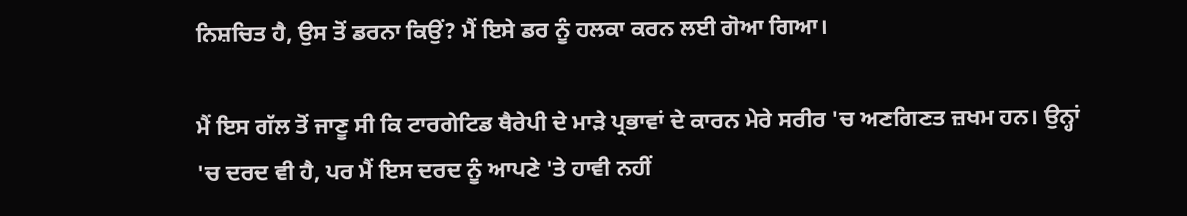ਨਿਸ਼ਚਿਤ ਹੈ, ਉਸ ਤੋਂ ਡਰਨਾ ਕਿਉਂ? ਮੈਂ ਇਸੇ ਡਰ ਨੂੰ ਹਲਕਾ ਕਰਨ ਲਈ ਗੋਆ ਗਿਆ।

ਮੈਂ ਇਸ ਗੱਲ ਤੋਂ ਜਾਣੂ ਸੀ ਕਿ ਟਾਰਗੇਟਿਡ ਥੈਰੇਪੀ ਦੇ ਮਾੜੇ ਪ੍ਰਭਾਵਾਂ ਦੇ ਕਾਰਨ ਮੇਰੇ ਸਰੀਰ 'ਚ ਅਣਗਿਣਤ ਜ਼ਖਮ ਹਨ। ਉਨ੍ਹਾਂ 'ਚ ਦਰਦ ਵੀ ਹੈ, ਪਰ ਮੈਂ ਇਸ ਦਰਦ ਨੂੰ ਆਪਣੇ 'ਤੇ ਹਾਵੀ ਨਹੀਂ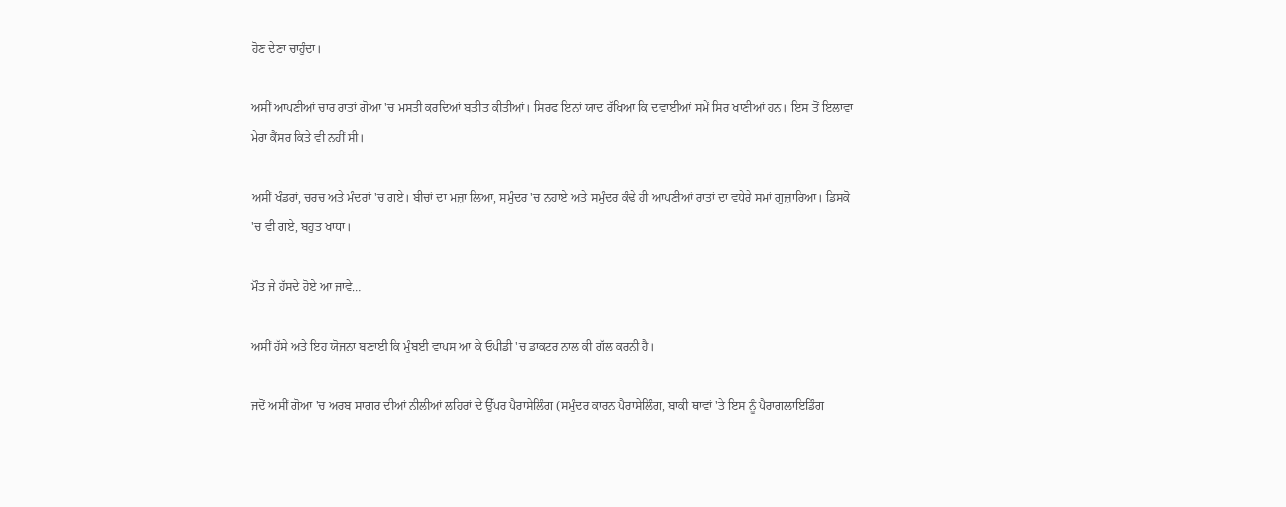ਹੋਣ ਦੇਣਾ ਚਾਹੁੰਦਾ।

ਅਸੀਂ ਆਪਣੀਆਂ ਚਾਰ ਰਾਤਾਂ ਗੋਆ 'ਚ ਮਸਤੀ ਕਰਦਿਆਂ ਬਤੀਤ ਕੀਤੀਆਂ। ਸਿਰਫ ਇਨਾਂ ਯਾਦ ਰੱਖਿਆ ਕਿ ਦਵਾਈਆਂ ਸਮੇਂ ਸਿਰ ਖਾਣੀਆਂ ਹਨ। ਇਸ ਤੋਂ ਇਲਾਵਾ ਮੇਰਾ ਕੈਂਸਰ ਕਿਤੇ ਵੀ ਨਹੀਂ ਸੀ।

ਅਸੀਂ ਖੰਡਰਾਂ, ਚਰਚ ਅਤੇ ਮੰਦਰਾਂ 'ਚ ਗਏ। ਬੀਚਾਂ ਦਾ ਮਜ਼ਾ ਲਿਆ, ਸਮੁੰਦਰ 'ਚ ਨਹਾਏ ਅਤੇ ਸਮੁੰਦਰ ਕੰਢੇ ਹੀ ਆਪਣੀਆਂ ਰਾਤਾਂ ਦਾ ਵਧੇਰੇ ਸਮਾਂ ਗੁਜ਼ਾਰਿਆ। ਡਿਸਕੋ 'ਚ ਵੀ ਗਏ, ਬਹੁਤ ਖਾਧਾ।

ਮੌਤ ਜੇ ਹੱਸਦੇ ਹੋਏ ਆ ਜਾਵੇ…

ਅਸੀਂ ਹੱਸੇ ਅਤੇ ਇਹ ਯੋਜਨਾ ਬਣਾਈ ਕਿ ਮੁੰਬਈ ਵਾਪਸ ਆ ਕੇ ਓਪੀਡੀ 'ਚ ਡਾਕਟਰ ਨਾਲ ਕੀ ਗੱਲ ਕਰਨੀ ਹੈ।

ਜਦੋਂ ਅਸੀਂ ਗੋਆ 'ਚ ਅਰਬ ਸਾਗਰ ਦੀਆਂ ਨੀਲੀਆਂ ਲਹਿਰਾਂ ਦੇ ਉੱਪਰ ਪੈਰਾਸੇਲਿੰਗ (ਸਮੁੰਦਰ ਕਾਰਨ ਪੈਰਾਸੇਲਿੰਗ, ਬਾਕੀ ਥਾਵਾਂ 'ਤੇ ਇਸ ਨੂੰ ਪੈਰਾਗਲਾਇਡਿੰਗ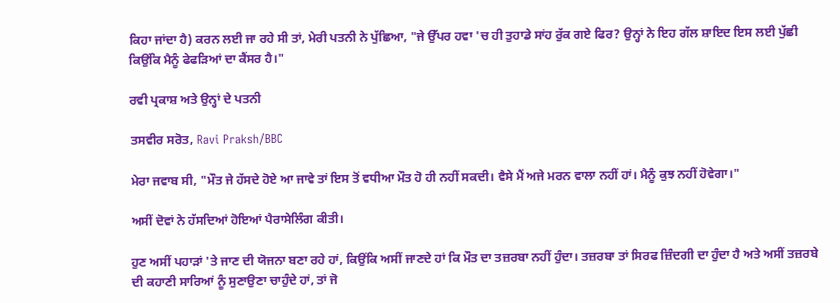ਕਿਹਾ ਜਾਂਦਾ ਹੈ) ਕਰਨ ਲਈ ਜਾ ਰਹੇ ਸੀ ਤਾਂ, ਮੇਰੀ ਪਤਨੀ ਨੇ ਪੁੱਛਿਆ, "ਜੇ ਉੱਪਰ ਹਵਾ 'ਚ ਹੀ ਤੁਹਾਡੇ ਸਾਂਹ ਰੁੱਕ ਗਏ ਫਿਰ? ਉਨ੍ਹਾਂ ਨੇ ਇਹ ਗੱਲ ਸ਼ਾਇਦ ਇਸ ਲਈ ਪੁੱਛੀ ਕਿਉਂਕਿ ਮੈਨੂੰ ਫੇਫੜਿਆਂ ਦਾ ਕੈਂਸਰ ਹੈ।"

ਰਵੀ ਪ੍ਰਕਾਸ਼ ਅਤੇ ਉਨ੍ਹਾਂ ਦੇ ਪਤਨੀ

ਤਸਵੀਰ ਸਰੋਤ, Ravi Praksh/BBC

ਮੇਰਾ ਜਵਾਬ ਸੀ, "ਮੌਤ ਜੇ ਹੱਸਦੇ ਹੋਏ ਆ ਜਾਵੇ ਤਾਂ ਇਸ ਤੋਂ ਵਧੀਆ ਮੌਤ ਹੋ ਹੀ ਨਹੀਂ ਸਕਦੀ। ਵੈਸੇ ਮੈਂ ਅਜੇ ਮਰਨ ਵਾਲਾ ਨਹੀਂ ਹਾਂ। ਮੈਨੂੰ ਕੁਝ ਨਹੀਂ ਹੋਵੇਗਾ।"

ਅਸੀਂ ਦੋਵਾਂ ਨੇ ਹੱਸਦਿਆਂ ਹੋਇਆਂ ਪੈਰਾਸੇਲਿੰਗ ਕੀਤੀ।

ਹੁਣ ਅਸੀਂ ਪਹਾੜਾਂ 'ਤੇ ਜਾਣ ਦੀ ਯੋਜਨਾ ਬਣਾ ਰਹੇ ਹਾਂ, ਕਿਉਂਕਿ ਅਸੀਂ ਜਾਣਦੇ ਹਾਂ ਕਿ ਮੌਤ ਦਾ ਤਜ਼ਰਬਾ ਨਹੀਂ ਹੁੰਦਾ। ਤਜ਼ਰਬਾ ਤਾਂ ਸਿਰਫ ਜ਼ਿੰਦਗੀ ਦਾ ਹੁੰਦਾ ਹੈ ਅਤੇ ਅਸੀਂ ਤਜ਼ਰਬੇ ਦੀ ਕਹਾਣੀ ਸਾਰਿਆਂ ਨੂੰ ਸੁਣਾਉਣਾ ਚਾਹੁੰਦੇ ਹਾਂ, ਤਾਂ ਜੋ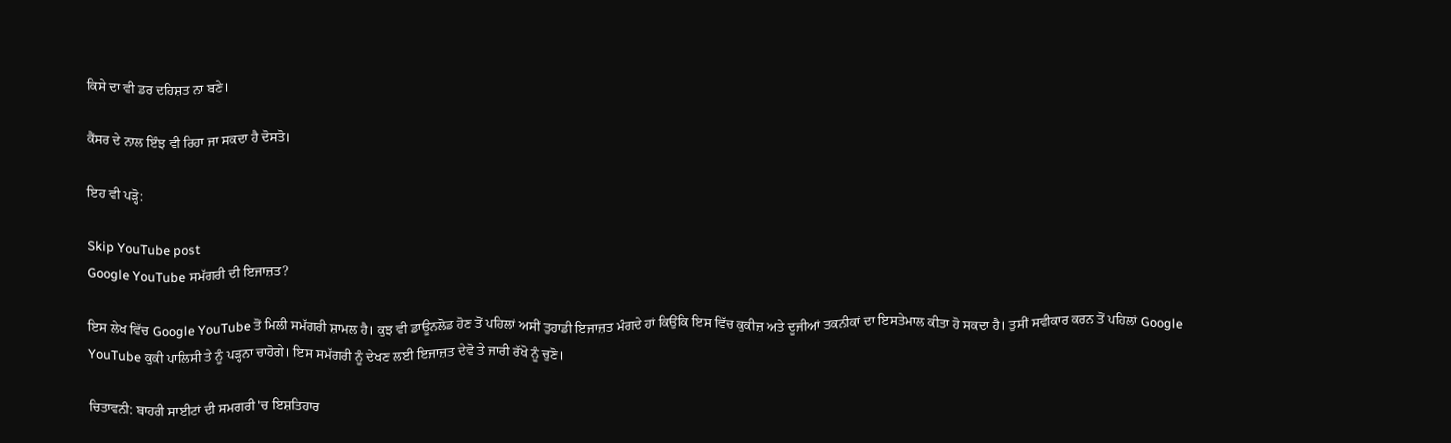ਕਿਸੇ ਦਾ ਵੀ ਡਰ ਦਹਿਸ਼ਤ ਨਾ ਬਣੇ।

ਕੈਂਸਰ ਦੇ ਨਾਲ ਇੰਝ ਵੀ ਰਿਹਾ ਜਾ ਸਕਦਾ ਹੈ ਦੋਸਤੋ।

ਇਹ ਵੀ ਪੜ੍ਹੋ:

Skip YouTube post
Google YouTube ਸਮੱਗਰੀ ਦੀ ਇਜਾਜ਼ਤ?

ਇਸ ਲੇਖ ਵਿੱਚ Google YouTube ਤੋਂ ਮਿਲੀ ਸਮੱਗਰੀ ਸ਼ਾਮਲ ਹੈ। ਕੁਝ ਵੀ ਡਾਊਨਲੋਡ ਹੋਣ ਤੋਂ ਪਹਿਲਾਂ ਅਸੀਂ ਤੁਹਾਡੀ ਇਜਾਜ਼ਤ ਮੰਗਦੇ ਹਾਂ ਕਿਉਂਕਿ ਇਸ ਵਿੱਚ ਕੁਕੀਜ਼ ਅਤੇ ਦੂਜੀਆਂ ਤਕਨੀਕਾਂ ਦਾ ਇਸਤੇਮਾਲ ਕੀਤਾ ਹੋ ਸਕਦਾ ਹੈ। ਤੁਸੀਂ ਸਵੀਕਾਰ ਕਰਨ ਤੋਂ ਪਹਿਲਾਂ Google YouTube ਕੁਕੀ ਪਾਲਿਸੀ ਤੇ ਨੂੰ ਪੜ੍ਹਨਾ ਚਾਹੋਗੇ। ਇਸ ਸਮੱਗਰੀ ਨੂੰ ਦੇਖਣ ਲਈ ਇਜਾਜ਼ਤ ਦੇਵੋ ਤੇ ਜਾਰੀ ਰੱਖੋ ਨੂੰ ਚੁਣੋ।

ਚਿਤਾਵਨੀ: ਬਾਹਰੀ ਸਾਈਟਾਂ ਦੀ ਸਮਗਰੀ 'ਚ ਇਸ਼ਤਿਹਾਰ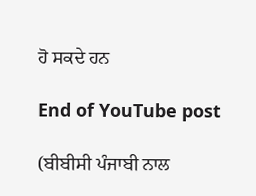ਹੋ ਸਕਦੇ ਹਨ

End of YouTube post

(ਬੀਬੀਸੀ ਪੰਜਾਬੀ ਨਾਲ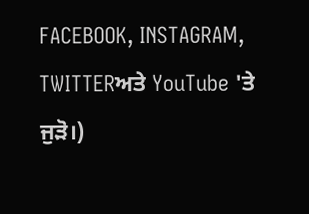FACEBOOK, INSTAGRAM, TWITTERਅਤੇ YouTube 'ਤੇ ਜੁੜੋ।)